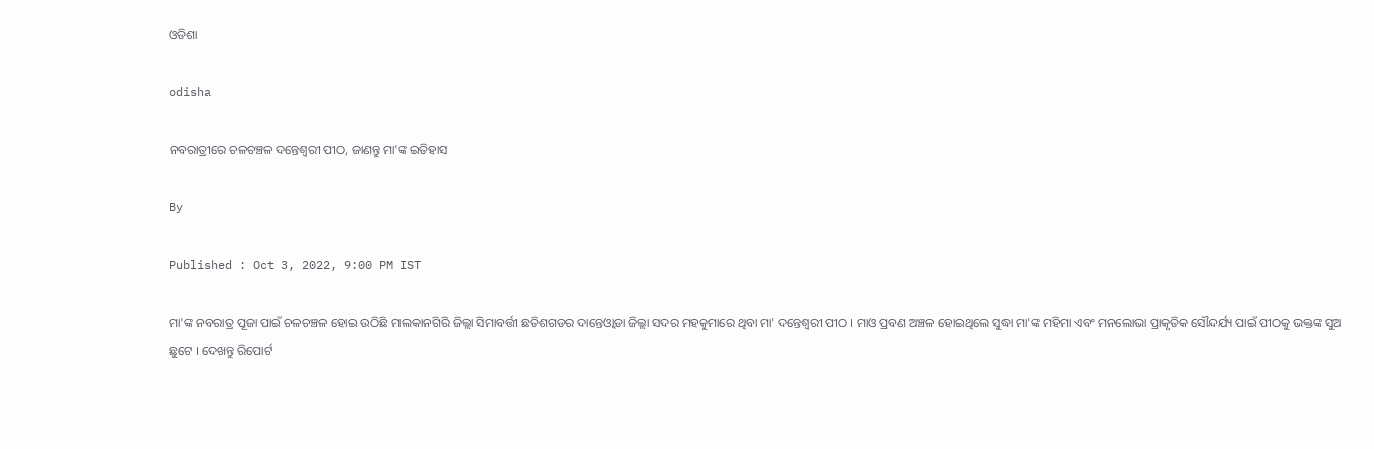ଓଡିଶା

odisha

ନବରାତ୍ରୀରେ ଚଳଚଞ୍ଚଳ ଦନ୍ତେଶ୍ୱରୀ ପୀଠ, ଜାଣନ୍ତୁ ମା'ଙ୍କ ଇତିହାସ

By

Published : Oct 3, 2022, 9:00 PM IST

ମା'ଙ୍କ ନବରାତ୍ର ପୂଜା ପାଇଁ ଚଳଚଞ୍ଚଳ ହୋଇ ଉଠିଛି ମାଲକାନଗିରି ଜିଲ୍ଲା ସିମାବର୍ତ୍ତୀ ଛତିଶଗଡର ଦାନ୍ତେଓ୍ବାଡା ଜିଲ୍ଲା ସଦର ମହକୁମାରେ ଥିବା ମା' ଦନ୍ତେଶ୍ବରୀ ପୀଠ । ମାଓ ପ୍ରବଣ ଅଞ୍ଚଳ ହୋଇଥିଲେ ସୁଦ୍ଧା ମା'ଙ୍କ ମହିମା ଏବଂ ମନଲୋଭା ପ୍ରାକୃତିକ ସୌନ୍ଦର୍ଯ୍ୟ ପାଇଁ ପୀଠକୁ ଭକ୍ତଙ୍କ ସୁଅ ଛୁଟେ । ଦେଖନ୍ତୁ ରିପୋର୍ଟ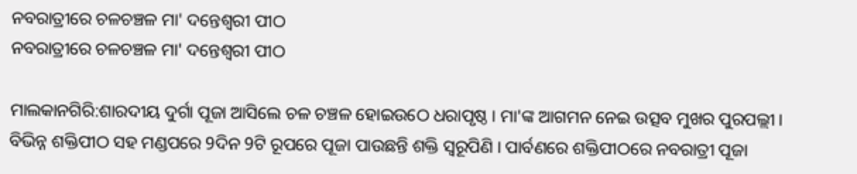ନବରାତ୍ରୀରେ ଚଳଚଞ୍ଚଳ ମା' ଦନ୍ତେଶ୍ବରୀ ପୀଠ
ନବରାତ୍ରୀରେ ଚଳଚଞ୍ଚଳ ମା' ଦନ୍ତେଶ୍ବରୀ ପୀଠ

ମାଲକାନଗିରି:ଶାରଦୀୟ ଦୁର୍ଗା ପୂଜା ଆସିଲେ ଚଳ ଚଞ୍ଚଳ ହୋଇଉଠେ ଧରାପୃଷ୍ଠ । ମା'ଙ୍କ ଆଗମନ ନେଇ ଉତ୍ସବ ମୁଖର ପୁରପଲ୍ଲୀ। ବିଭିନ୍ନ ଶକ୍ତିପୀଠ ସହ ମଣ୍ଡପରେ 9ଦିନ 9ଟି ରୂପରେ ପୂଜା ପାଉଛନ୍ତି ଶକ୍ତି ସ୍ବରୂପିଣି । ପାର୍ବଣରେ ଶକ୍ତିପୀଠରେ ନବରାତ୍ରୀ ପୂଜା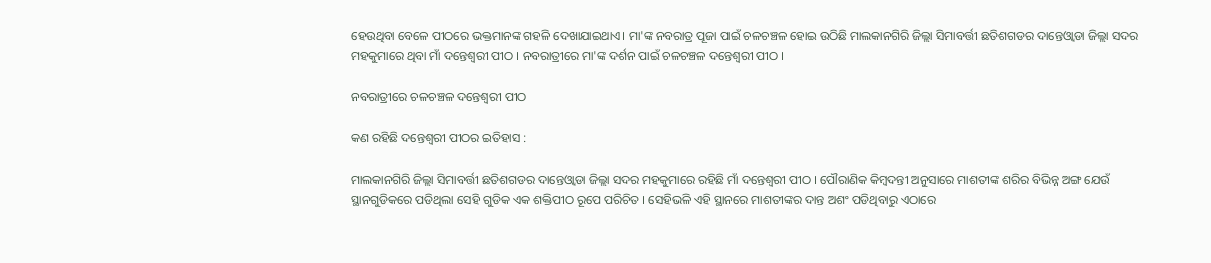ହେଉଥିବା ବେଳେ ପୀଠରେ ଭକ୍ତମାନଙ୍କ ଗହଳି ଦେଖାଯାଇଥାଏ। ମା'ଙ୍କ ନବରାତ୍ର ପୂଜା ପାଇଁ ଚଳଚଞ୍ଚଳ ହୋଇ ଉଠିଛି ମାଲକାନଗିରି ଜିଲ୍ଲା ସିମାବର୍ତ୍ତୀ ଛତିଶଗଡର ଦାନ୍ତେଓ୍ବାଡା ଜିଲ୍ଲା ସଦର ମହକୁମାରେ ଥିବା ମାଁ ଦନ୍ତେଶ୍ବରୀ ପୀଠ । ନବରାତ୍ରୀରେ ମା'ଙ୍କ ଦର୍ଶନ ପାଇଁ ଚଳଚଞ୍ଚଳ ଦନ୍ତେଶ୍ବରୀ ପୀଠ ।

ନବରାତ୍ରୀରେ ଚଳଚଞ୍ଚଳ ଦନ୍ତେଶ୍ୱରୀ ପୀଠ

କଣ ରହିଛି ଦନ୍ତେଶ୍ବରୀ ପୀଠର ଇତିହାସ :

ମାଲକାନଗିରି ଜିଲ୍ଲା ସିମାବର୍ତ୍ତୀ ଛତିଶଗଡର ଦାନ୍ତେଓ୍ବାଡା ଜିଲ୍ଲା ସଦର ମହକୁମାରେ ରହିଛି ମାଁ ଦନ୍ତେଶ୍ବରୀ ପୀଠ । ପୌରାଣିକ କିମ୍ବଦନ୍ତୀ ଅନୁସାରେ ମାଶତୀଙ୍କ ଶରିର ବିଭିନ୍ନ ଅଙ୍ଗ ଯେଉଁ ସ୍ଥାନଗୁଡିକରେ ପଡିଥିଲା ସେହି ଗୁଡିକ ଏକ ଶକ୍ତିପୀଠ ରୂପେ ପରିଚିତ । ସେହିଭଳି ଏହି ସ୍ଥାନରେ ମାଶତୀଙ୍କର ଦାନ୍ତ ଅଶଂ ପଡିଥିବାରୁ ଏଠାରେ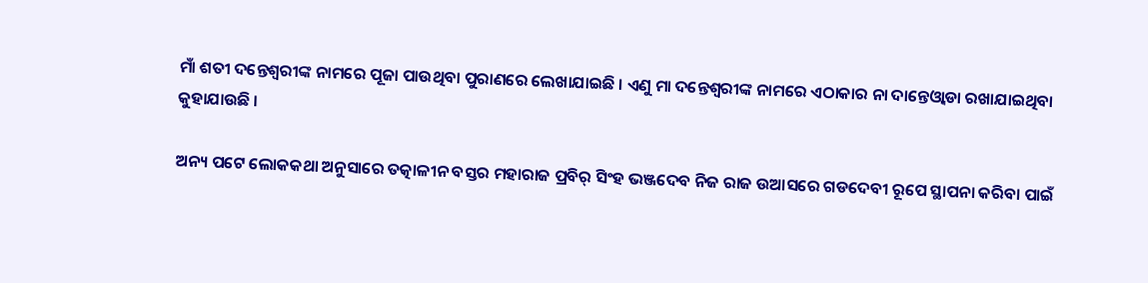ମାଁ ଶତୀ ଦନ୍ତେଶ୍ବରୀଙ୍କ ନାମରେ ପୂଜା ପାଉଥିବା ପୁରାଣରେ ଲେଖାଯାଇଛି । ଏଣୁ ମା ଦନ୍ତେଶ୍ବରୀଙ୍କ ନାମରେ ଏଠାକାର ନା ଦାନ୍ତେଓ୍ବାଡା ରଖାଯାଇଥିବା କୁହାଯାଉଛି ।

ଅନ୍ୟ ପଟେ ଲୋକକଥା ଅନୁସାରେ ତତ୍କାଳୀନ ବସ୍ତର ମହାରାଜ ପ୍ରବିର୍ ସିଂହ ଭଞ୍ଜଦେବ ନିଜ ରାଜ ଉଆସରେ ଗଡଦେବୀ ରୂପେ ସ୍ଥାପନା କରିବା ପାଇଁ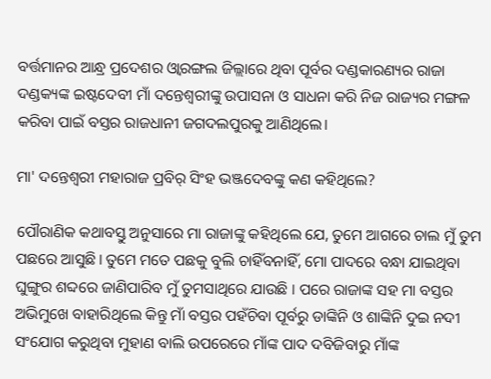ବର୍ତ୍ତମାନର ଆନ୍ଧ୍ର ପ୍ରଦେଶର ଓ୍ବାରଙ୍ଗଲ ଜିଲ୍ଲାରେ ଥିବା ପୂର୍ବର ଦଣ୍ଡକାରଣ୍ୟର ରାଜା ଦଣ୍ଡକ୍ୟଙ୍କ ଇଷ୍ଟଦେବୀ ମାଁ ଦନ୍ତେଶ୍ବରୀଙ୍କୁ ଉପାସନା ଓ ସାଧନା କରି ନିଜ ରାଜ୍ୟର ମଙ୍ଗଳ କରିବା ପାଇଁ ବସ୍ତର ରାଜଧାନୀ ଜଗଦଲପୁରକୁ ଆଣିଥିଲେ।

ମା' ଦନ୍ତେଶ୍ବରୀ ମହାରାଜ ପ୍ରବିର୍ ସିଂହ ଭଞ୍ଜଦେବଙ୍କୁ କଣ କହିଥିଲେ?

ପୌରାଣିକ କଥାବସ୍ତୁ ଅନୁସାରେ ମା ରାଜାଙ୍କୁ କହିଥିଲେ ଯେ, ତୁମେ ଆଗରେ ଚାଲ ମୁଁ ତୁମ ପଛରେ ଆସୁଛି। ତୁମେ ମତେ ପଛକୁ ବୁଲି ଚାହିଁବନାହିଁ, ମୋ ପାଦରେ ବନ୍ଧା ଯାଇଥିବା ଘୁଙ୍ଗୁର ଶବ୍ଦରେ ଜାଣିପାରିବ ମୁଁ ତୁମସାଥିରେ ଯାଉଛି । ପରେ ରାଜାଙ୍କ ସହ ମା ବସ୍ତର ଅଭିମୁଖେ ବାହାରିଥିଲେ କିନ୍ତୁ ମାଁ ବସ୍ତର ପହଁଚିବା ପୂର୍ବରୁ ଡାଙ୍କିନି ଓ ଶାଙ୍କିନି ଦୁଇ ନଦୀ ସଂଯୋଗ କରୁଥିବା ମୁହାଣ ବାଲି ଉପରେରେ ମାଁଙ୍କ ପାଦ ଦବିଜିବାରୁ ମାଁଙ୍କ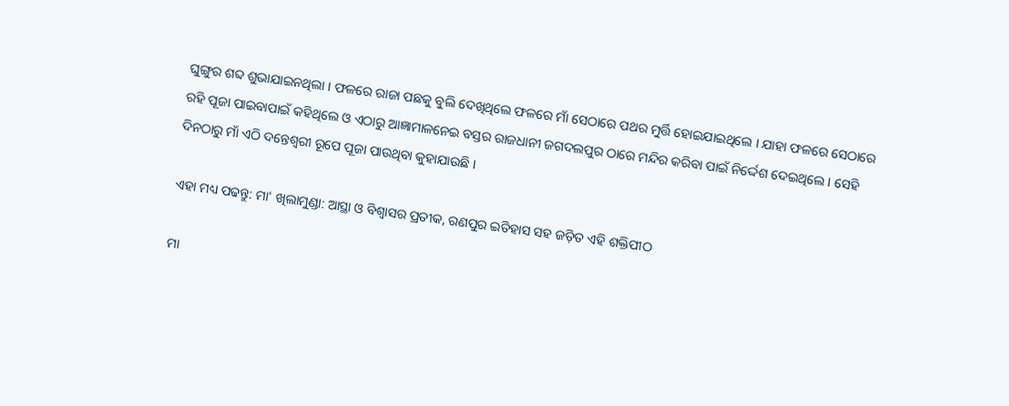ଘୁଙ୍ଗୁର ଶବ୍ଦ ଶୁଭାଯାଇନଥିଲା । ଫଳରେ ରାଜା ପଛକୁ ବୁଲି ଦେଖିଥିଲେ ଫଳରେ ମାଁ ସେଠାରେ ପଥର ମୁର୍ତ୍ତି ହୋଇଯାଇଥିଲେ । ଯାହା ଫଳରେ ସେଠାରେ ରହି ପୂଜା ପାଇବାପାଇଁ କହିଥିଲେ ଓ ଏଠାରୁ ଆଜ୍ଞାମାଳନେଇ ବସ୍ତର ରାଜଧାନୀ ଜଗଦଲପୁର ଠାରେ ମନ୍ଦିର କରିବା ପାଇଁ ନିର୍ଦ୍ଦେଶ ଦେଇଥିଲେ । ସେହି ଦିନଠାରୁ ମାଁ ଏଠି ଦନ୍ତେଶ୍ବରୀ ରୂପେ ପୂଜା ପାଉଥିବା କୁହାଯାଉଛି ।

ଏହା ମଧ୍ୟ ପଢନ୍ତୁ: ମା' ଖିଲାମୁଣ୍ଡା: ଆସ୍ଥା ଓ ବିଶ୍ୱାସର ପ୍ରତୀକ, ରଣପୁର ଇତିହାସ ସହ ଜଡ଼ିତ ଏହି ଶକ୍ତିପୀଠ

ମା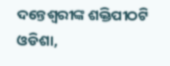ଦନ୍ତେଶ୍ବରୀଙ୍କ ଶକ୍ତିପୀଠଟି ଓଡିଶା,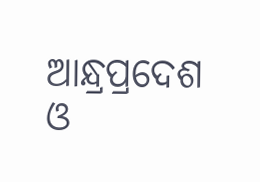ଆନ୍ଧ୍ରପ୍ରଦେଶ ଓ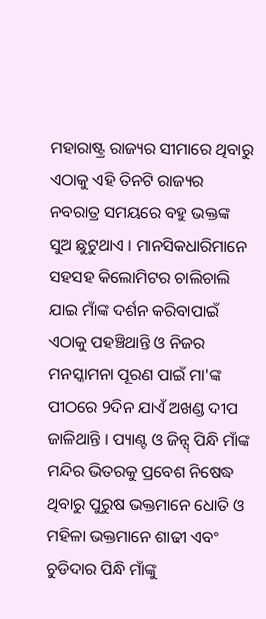ମହାରାଷ୍ଟ୍ର ରାଜ୍ୟର ସୀମାରେ ଥିବାରୁ ଏଠାକୁ ଏହି ତିନଟି ରାଜ୍ୟର ନବରାତ୍ର ସମୟରେ ବହୁ ଭକ୍ତଙ୍କ ସୁଅ ଛୁଟୁଥାଏ । ମାନସିକଧାରିମାନେ ସହସହ କିଲୋମିଟର ଚାଲିଚାଲି ଯାଇ ମାଁଙ୍କ ଦର୍ଶନ କରିବାପାଇଁ ଏଠାକୁ ପହଞ୍ଚିଥାନ୍ତି ଓ ନିଜର ମନସ୍କାମନା ପୂରଣ ପାଇଁ ମା'ଙ୍କ ପୀଠରେ 9ଦିନ ଯାଏଁ ଅଖଣ୍ଡ ଦୀପ ଜାଳିଥାନ୍ତି । ପ୍ୟାଣ୍ଟ ଓ ଜିନ୍ସ୍ ପିନ୍ଧି ମାଁଙ୍କ ମନ୍ଦିର ଭିତରକୁ ପ୍ରବେଶ ନିଷେଦ୍ଧ ଥିବାରୁ ପୁରୁଷ ଭକ୍ତମାନେ ଧୋତି ଓ ମହିଳା ଭକ୍ତମାନେ ଶାଢୀ ଏବଂ ଚୁଡିଦାର ପିନ୍ଧି ମାଁଙ୍କୁ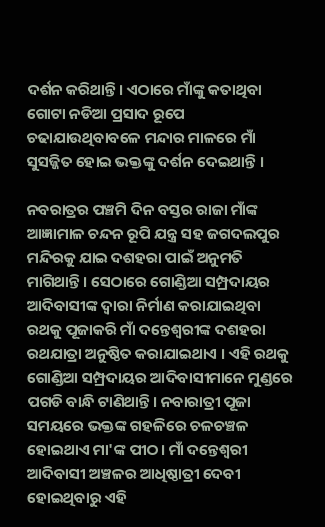ଦର୍ଶନ କରିଥାନ୍ତି। ଏଠାରେ ମାଁଙ୍କୁ କତାଥିବା ଗୋଟା ନଡିଆ ପ୍ରସାଦ ରୂପେ ଚଢାଯାଉଥିବାବଳେ ମନ୍ଦାର ମାଳରେ ମାଁ ସୁସଜ୍ଜିତ ହୋଇ ଭକ୍ତଙ୍କୁ ଦର୍ଶନ ଦେଇଥାନ୍ତି ।

ନବରାତ୍ରର ପଞ୍ଚମି ଦିନ ବସ୍ତର ରାଜା ମାଁଙ୍କ ଆଜ୍ଞାମାଳ ଚନ୍ଦନ ରୂପି ଯନ୍ତ୍ର ସହ ଜଗଦଲପୁର ମନ୍ଦିରକୁ ଯାଇ ଦଶହରା ପାଇଁ ଅନୁମତି ମାଗିଥାନ୍ତି। ସେଠାରେ ଗୋଣ୍ଡିଆ ସମ୍ପ୍ରଦାୟର ଆଦିବାସୀଙ୍କ ଦ୍ବାରା ନିର୍ମାଣ କରାଯାଇଥିବା ରଥକୁ ପୂଜାକରି ମାଁ ଦନ୍ତେଶ୍ବରୀଙ୍କ ଦଶହରା ରଥଯାତ୍ରା ଅନୁଷ୍ଠିତ କରାଯାଇଥାଏ । ଏହି ରଥକୁ ଗୋଣ୍ଡିଆ ସମ୍ପ୍ରଦାୟର ଆଦିବାସୀମାନେ ମୁଣ୍ଡରେ ପଗଡି ବାନ୍ଧି ଟାଣିଥାନ୍ତି। ନବାରାତ୍ରୀ ପୂଜା ସମୟରେ ଭକ୍ତଙ୍କ ଗହଳିରେ ଚଳଚଞ୍ଚଳ ହୋଇଥାଏ ମା'ଙ୍କ ପୀଠ। ମାଁ ଦନ୍ତେଶ୍ବରୀ ଆଦିବାସୀ ଅଞ୍ଚଳର ଆଧିଷ୍ଠାତ୍ରୀ ଦେବୀ ହୋଇଥିବାରୁ ଏହି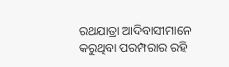ରଥଯାତ୍ରା ଆଦିବାସୀମାନେ କରୁଥିବା ପରମ୍ପରାର ରହି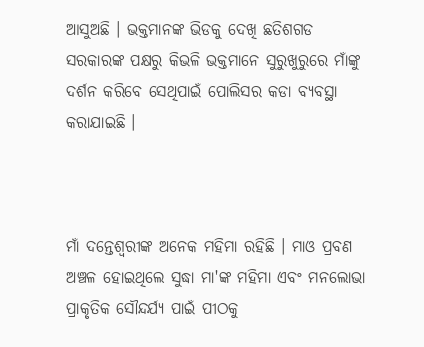ଆସୁଅଛି । ଭକ୍ତମାନଙ୍କ ଭିଡକୁ ଦେଖି ଛତିଶଗଡ ସରକାରଙ୍କ ପକ୍ଷରୁ କିଭଳି ଭକ୍ତମାନେ ସୁରୁଖୁରୁରେ ମାଁଙ୍କୁ ଦର୍ଶନ କରିବେ ସେଥିପାଇଁ ପୋଲିସର କଡା ବ୍ୟବସ୍ଥା କରାଯାଇଛି ।



ମାଁ ଦନ୍ତେଶ୍ବରୀଙ୍କ ଅନେକ ମହିମା ରହିଛି । ମାଓ ପ୍ରବଣ ଅଞ୍ଚଳ ହୋଇଥିଲେ ସୁଦ୍ଧା ମା'ଙ୍କ ମହିମା ଏବଂ ମନଲୋଭା ପ୍ରାକୃତିକ ସୌନ୍ଦର୍ଯ୍ୟ ପାଇଁ ପୀଠକୁ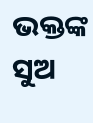ଭକ୍ତଙ୍କ ସୁଅ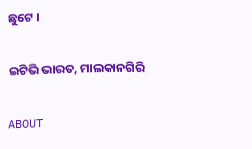ଛୁଟେ ।

ଇଟିଭି ଭାରତ, ମାଲକାନଗିରି

ABOUT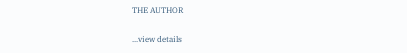THE AUTHOR

...view details